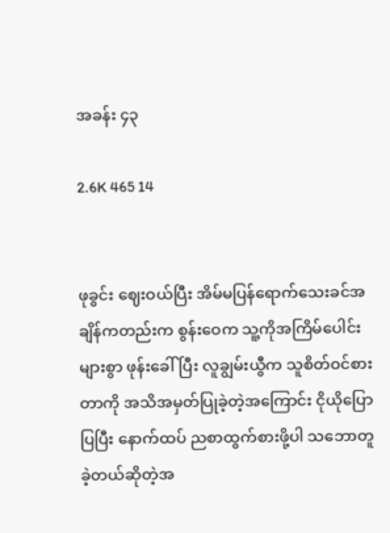အခန်း ၄၃

2.6K 465 14


ဖုခွင်း ဈေးဝယ်ပြီး အိမ်မပြန်ရောက်သေးခင်အချိန်ကတည်းက စွန်းဝေက သူ့ကိုအကြိမ်ပေါင်းများစွာ ဖုန်းခေါ်ပြီး လူချွမ်းယွီက သူစိတ်ဝင်စားတာကို အသိအမှတ်ပြုခဲ့တဲ့အကြောင်း ငိုယိုပြောပြပြီး နောက်ထပ် ညစာထွက်စားဖို့ပါ သဘောတူခဲ့တယ်ဆိုတဲ့အ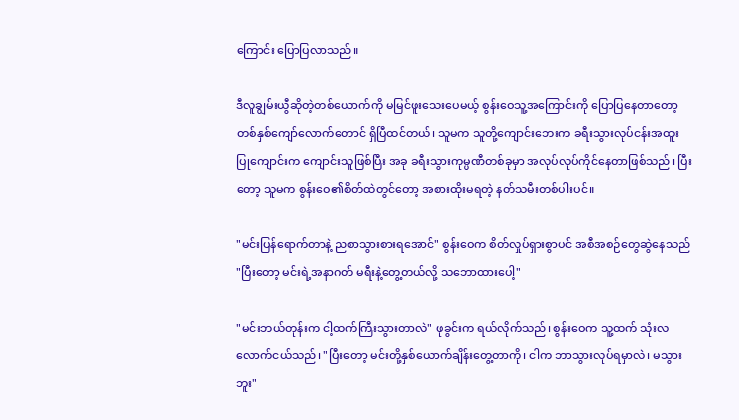ကြောင်း ပြောပြလာသည်။

ဒီလူချွမ်းယွီဆိုတဲ့တစ်ယောက်ကို မမြင်ဖူးသေးပေမယ့် စွန်းဝေသူ့အကြောင်းကို ပြောပြနေတာတော့ တစ်နှစ်ကျော်လောက်တောင် ရှိပြီထင်တယ်၊ သူမက သူတို့ကျောင်းဘေးက ခရီးသွားလုပ်ငန်းအထူးပြုကျောင်းက ကျောင်းသူဖြစ်ပြီး အခု ခရီးသွားကုမ္ပဏီတစ်ခုမှာ အလုပ်လုပ်ကိုင်နေတာဖြစ်သည်၊ ပြီးတော့ သူမက စွန်းဝေ၏စိတ်ထဲတွင်တော့ အစားထိုးမရတဲ့ နတ်သမီးတစ်ပါးပင်။

"မင်းပြန်ရောက်တာနဲ့ ညစာသွားစားရအောင်" စွန်းဝေက စိတ်လှုပ်ရှားစွာပင် အစီအစဉ်တွေဆွဲနေသည် "ပြီးတော့ မင်းရဲ့အနာဂတ် မရီးနဲ့တွေ့တယ်လို့ သဘောထားပေါ့"

"မင်းဘယ်တုန်းက ငါ့ထက်ကြီးသွားတာလဲ" ဖုခွင်းက ရယ်လိုက်သည်၊ စွန်းဝေက သူ့ထက် သုံးလလောက်ငယ်သည်၊ "ပြီးတော့ မင်းတို့နှစ်ယောက်ချိန်းတွေ့တာကို၊ ငါက ဘာသွားလုပ်ရမှာလဲ၊ မသွားဘူး"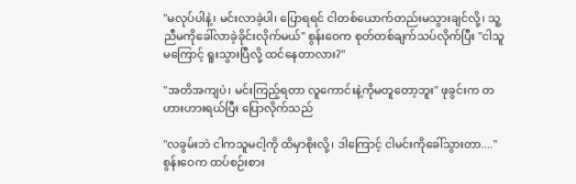"မလုပ်ပါနဲ့၊ မင်းလာခဲ့ပါ၊ ပြောရရင် ငါတစ်ယောက်တည်းမသွားချင်လို့၊ သူ့ညီမကိုခေါ်လာခဲ့ခိုင်းလိုက်မယ်" စွန်းဝေက စုတ်တစ်ချက်သပ်လိုက်ပြီး "ငါသူမကြောင့် ရူးသွားပြီလို့ ထင်နေတာလား?"

"အတိအကျပဲ၊ မင်းကြည့်ရတာ လူကောင်းနဲ့ကိုမတူတော့ဘူး" ဖုခွင်းက တဟားဟားရယ်ပြီး ပြောလိုက်သည်

"လခွမ်းဘဲ ငါကသူမငါ့ကို ထိမှာစိုးလို့၊ ဒါကြောင့် ငါမင်းကိုခေါ်သွားတာ...." စွန်းဝေက ထပ်စဉ်းစား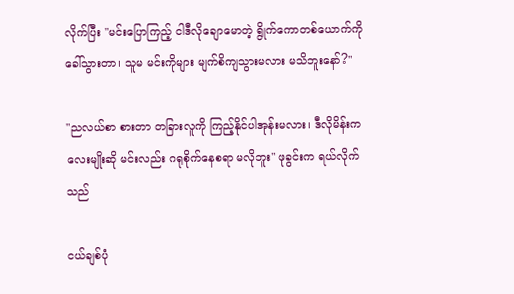လိုက်ပြီး "မင်းပြောကြည့် ငါဒီလိုချောမောတဲ့ ရွိုက်ကောတစ်ယောက်ကိုခေါ်သွားတာ၊ သူမ မင်းကိုများ မျက်စိကျသွားမလား မသိဘူးနော်?"

"ညလယ်စာ စားတာ တခြားလူကို ကြည့်နိုင်ပါအုန်းမလား၊ ဒီလိုမိန်းကလေးမျိုးဆို မင်းလည်း ဂရုစိုက်နေစရာ မလိုဘူး" ဖုခွင်းက ရယ်လိုက်သည်

ငယ်ချစ်ပုံ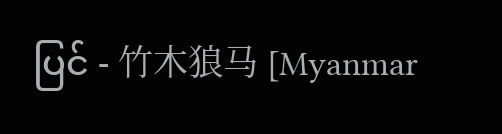ပြင် - 竹木狼马 [Myanmar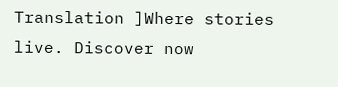Translation ]Where stories live. Discover now